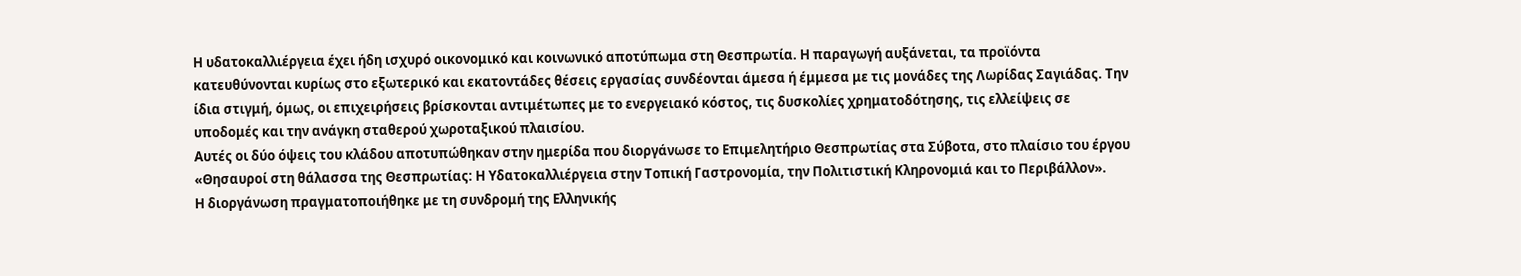Η υδατοκαλλιέργεια έχει ήδη ισχυρό οικονομικό και κοινωνικό αποτύπωμα στη Θεσπρωτία. Η παραγωγή αυξάνεται, τα προϊόντα κατευθύνονται κυρίως στο εξωτερικό και εκατοντάδες θέσεις εργασίας συνδέονται άμεσα ή έμμεσα με τις μονάδες της Λωρίδας Σαγιάδας. Την ίδια στιγμή, όμως, οι επιχειρήσεις βρίσκονται αντιμέτωπες με το ενεργειακό κόστος, τις δυσκολίες χρηματοδότησης, τις ελλείψεις σε υποδομές και την ανάγκη σταθερού χωροταξικού πλαισίου.
Αυτές οι δύο όψεις του κλάδου αποτυπώθηκαν στην ημερίδα που διοργάνωσε το Επιμελητήριο Θεσπρωτίας στα Σύβοτα, στο πλαίσιο του έργου «Θησαυροί στη θάλασσα της Θεσπρωτίας: Η Υδατοκαλλιέργεια στην Τοπική Γαστρονομία, την Πολιτιστική Κληρονομιά και το Περιβάλλον».
Η διοργάνωση πραγματοποιήθηκε με τη συνδρομή της Ελληνικής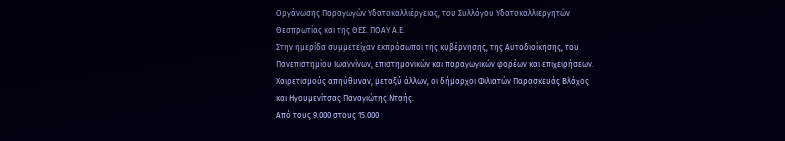Οργάνωσης Παραγωγών Υδατοκαλλιέργειας, του Συλλόγου Υδατοκαλλιεργητών Θεσπρωτίας και της ΘΕΣ. ΠΟΑΥ Α.Ε.
Στην ημερίδα συμμετείχαν εκπρόσωποι της κυβέρνησης, της Αυτοδιοίκησης, του Πανεπιστημίου Ιωαννίνων, επιστημονικών και παραγωγικών φορέων και επιχειρήσεων. Χαιρετισμούς απηύθυναν, μεταξύ άλλων, οι δήμαρχοι Φιλιατών Παρασκευάς Βλάχος και Ηγουμενίτσας Παναγιώτης Νταής.
Από τους 9.000 στους 15.000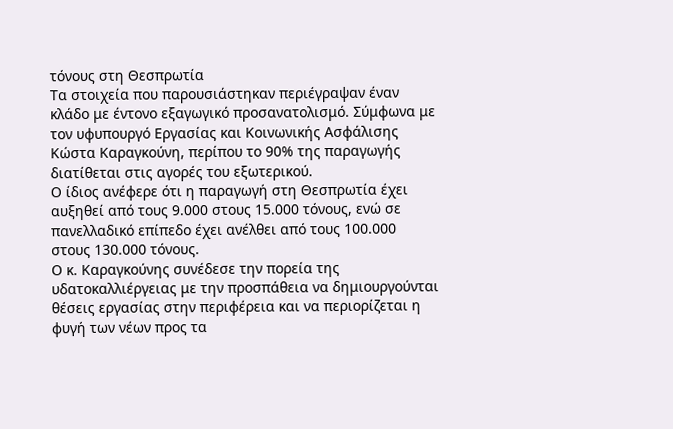τόνους στη Θεσπρωτία
Τα στοιχεία που παρουσιάστηκαν περιέγραψαν έναν κλάδο με έντονο εξαγωγικό προσανατολισμό. Σύμφωνα με τον υφυπουργό Εργασίας και Κοινωνικής Ασφάλισης Κώστα Καραγκούνη, περίπου το 90% της παραγωγής διατίθεται στις αγορές του εξωτερικού.
Ο ίδιος ανέφερε ότι η παραγωγή στη Θεσπρωτία έχει αυξηθεί από τους 9.000 στους 15.000 τόνους, ενώ σε πανελλαδικό επίπεδο έχει ανέλθει από τους 100.000 στους 130.000 τόνους.
Ο κ. Καραγκούνης συνέδεσε την πορεία της υδατοκαλλιέργειας με την προσπάθεια να δημιουργούνται θέσεις εργασίας στην περιφέρεια και να περιορίζεται η φυγή των νέων προς τα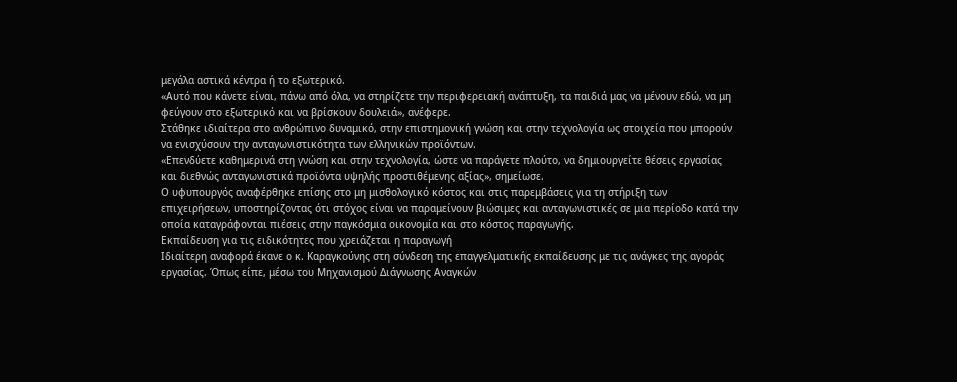μεγάλα αστικά κέντρα ή το εξωτερικό.
«Αυτό που κάνετε είναι, πάνω από όλα, να στηρίζετε την περιφερειακή ανάπτυξη, τα παιδιά μας να μένουν εδώ, να μη φεύγουν στο εξωτερικό και να βρίσκουν δουλειά», ανέφερε.
Στάθηκε ιδιαίτερα στο ανθρώπινο δυναμικό, στην επιστημονική γνώση και στην τεχνολογία ως στοιχεία που μπορούν να ενισχύσουν την ανταγωνιστικότητα των ελληνικών προϊόντων.
«Επενδύετε καθημερινά στη γνώση και στην τεχνολογία, ώστε να παράγετε πλούτο, να δημιουργείτε θέσεις εργασίας και διεθνώς ανταγωνιστικά προϊόντα υψηλής προστιθέμενης αξίας», σημείωσε.
Ο υφυπουργός αναφέρθηκε επίσης στο μη μισθολογικό κόστος και στις παρεμβάσεις για τη στήριξη των επιχειρήσεων, υποστηρίζοντας ότι στόχος είναι να παραμείνουν βιώσιμες και ανταγωνιστικές σε μια περίοδο κατά την οποία καταγράφονται πιέσεις στην παγκόσμια οικονομία και στο κόστος παραγωγής.
Εκπαίδευση για τις ειδικότητες που χρειάζεται η παραγωγή
Ιδιαίτερη αναφορά έκανε ο κ. Καραγκούνης στη σύνδεση της επαγγελματικής εκπαίδευσης με τις ανάγκες της αγοράς εργασίας. Όπως είπε, μέσω του Μηχανισμού Διάγνωσης Αναγκών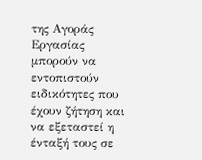της Αγοράς Εργασίας μπορούν να εντοπιστούν ειδικότητες που έχουν ζήτηση και να εξεταστεί η ένταξή τους σε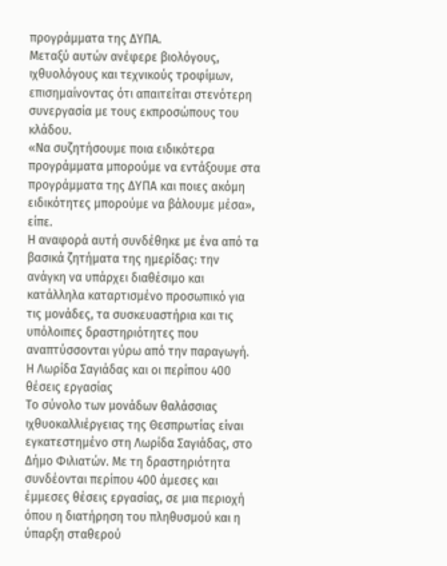προγράμματα της ΔΥΠΑ.
Μεταξύ αυτών ανέφερε βιολόγους, ιχθυολόγους και τεχνικούς τροφίμων, επισημαίνοντας ότι απαιτείται στενότερη συνεργασία με τους εκπροσώπους του κλάδου.
«Να συζητήσουμε ποια ειδικότερα προγράμματα μπορούμε να εντάξουμε στα προγράμματα της ΔΥΠΑ και ποιες ακόμη ειδικότητες μπορούμε να βάλουμε μέσα», είπε.
Η αναφορά αυτή συνδέθηκε με ένα από τα βασικά ζητήματα της ημερίδας: την ανάγκη να υπάρχει διαθέσιμο και κατάλληλα καταρτισμένο προσωπικό για τις μονάδες, τα συσκευαστήρια και τις υπόλοιπες δραστηριότητες που αναπτύσσονται γύρω από την παραγωγή.
Η Λωρίδα Σαγιάδας και οι περίπου 400 θέσεις εργασίας
Το σύνολο των μονάδων θαλάσσιας ιχθυοκαλλιέργειας της Θεσπρωτίας είναι εγκατεστημένο στη Λωρίδα Σαγιάδας, στο Δήμο Φιλιατών. Με τη δραστηριότητα συνδέονται περίπου 400 άμεσες και έμμεσες θέσεις εργασίας, σε μια περιοχή όπου η διατήρηση του πληθυσμού και η ύπαρξη σταθερού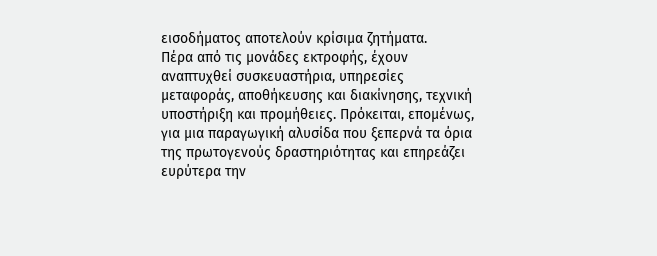εισοδήματος αποτελούν κρίσιμα ζητήματα.
Πέρα από τις μονάδες εκτροφής, έχουν αναπτυχθεί συσκευαστήρια, υπηρεσίες μεταφοράς, αποθήκευσης και διακίνησης, τεχνική υποστήριξη και προμήθειες. Πρόκειται, επομένως, για μια παραγωγική αλυσίδα που ξεπερνά τα όρια της πρωτογενούς δραστηριότητας και επηρεάζει ευρύτερα την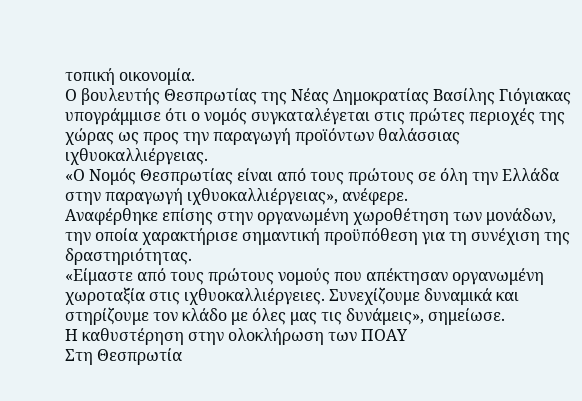τοπική οικονομία.
Ο βουλευτής Θεσπρωτίας της Νέας Δημοκρατίας Βασίλης Γιόγιακας υπογράμμισε ότι ο νομός συγκαταλέγεται στις πρώτες περιοχές της χώρας ως προς την παραγωγή προϊόντων θαλάσσιας ιχθυοκαλλιέργειας.
«Ο Νομός Θεσπρωτίας είναι από τους πρώτους σε όλη την Ελλάδα στην παραγωγή ιχθυοκαλλιέργειας», ανέφερε.
Αναφέρθηκε επίσης στην οργανωμένη χωροθέτηση των μονάδων, την οποία χαρακτήρισε σημαντική προϋπόθεση για τη συνέχιση της δραστηριότητας.
«Είμαστε από τους πρώτους νομούς που απέκτησαν οργανωμένη χωροταξία στις ιχθυοκαλλιέργειες. Συνεχίζουμε δυναμικά και στηρίζουμε τον κλάδο με όλες μας τις δυνάμεις», σημείωσε.
Η καθυστέρηση στην ολοκλήρωση των ΠΟΑΥ
Στη Θεσπρωτία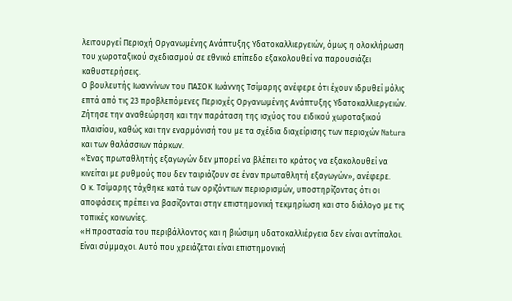λειτουργεί Περιοχή Οργανωμένης Ανάπτυξης Υδατοκαλλιεργειών, όμως η ολοκλήρωση του χωροταξικού σχεδιασμού σε εθνικό επίπεδο εξακολουθεί να παρουσιάζει καθυστερήσεις.
Ο βουλευτής Ιωαννίνων του ΠΑΣΟΚ Ιωάννης Τσίμαρης ανέφερε ότι έχουν ιδρυθεί μόλις επτά από τις 23 προβλεπόμενες Περιοχές Οργανωμένης Ανάπτυξης Υδατοκαλλιεργειών.
Ζήτησε την αναθεώρηση και την παράταση της ισχύος του ειδικού χωροταξικού πλαισίου, καθώς και την εναρμόνισή του με τα σχέδια διαχείρισης των περιοχών Natura και των θαλάσσιων πάρκων.
«Ένας πρωταθλητής εξαγωγών δεν μπορεί να βλέπει το κράτος να εξακολουθεί να κινείται με ρυθμούς που δεν ταιριάζουν σε έναν πρωταθλητή εξαγωγών», ανέφερε.
Ο κ. Τσίμαρης τάχθηκε κατά των οριζόντιων περιορισμών, υποστηρίζοντας ότι οι αποφάσεις πρέπει να βασίζονται στην επιστημονική τεκμηρίωση και στο διάλογο με τις τοπικές κοινωνίες.
«Η προστασία του περιβάλλοντος και η βιώσιμη υδατοκαλλιέργεια δεν είναι αντίπαλοι. Είναι σύμμαχοι. Αυτό που χρειάζεται είναι επιστημονική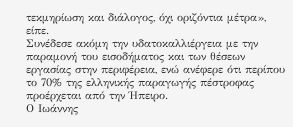τεκμηρίωση και διάλογος, όχι οριζόντια μέτρα», είπε.
Συνέδεσε ακόμη την υδατοκαλλιέργεια με την παραμονή του εισοδήματος και των θέσεων εργασίας στην περιφέρεια, ενώ ανέφερε ότι περίπου το 70% της ελληνικής παραγωγής πέστροφας προέρχεται από την Ήπειρο.
Ο Ιωάννης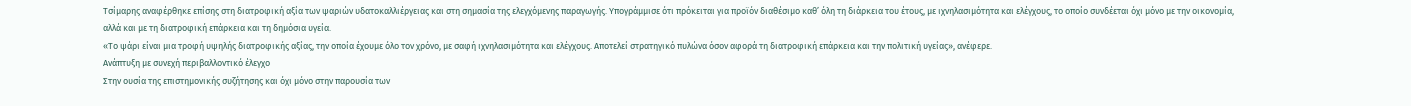Τσίμαρης αναφέρθηκε επίσης στη διατροφική αξία των ψαριών υδατοκαλλιέργειας και στη σημασία της ελεγχόμενης παραγωγής. Υπογράμμισε ότι πρόκειται για προϊόν διαθέσιμο καθ’ όλη τη διάρκεια του έτους, με ιχνηλασιμότητα και ελέγχους, το οποίο συνδέεται όχι μόνο με την οικονομία, αλλά και με τη διατροφική επάρκεια και τη δημόσια υγεία.
«Το ψάρι είναι μια τροφή υψηλής διατροφικής αξίας, την οποία έχουμε όλο τον χρόνο, με σαφή ιχνηλασιμότητα και ελέγχους. Αποτελεί στρατηγικό πυλώνα όσον αφορά τη διατροφική επάρκεια και την πολιτική υγείας», ανέφερε.
Ανάπτυξη με συνεχή περιβαλλοντικό έλεγχο
Στην ουσία της επιστημονικής συζήτησης και όχι μόνο στην παρουσία των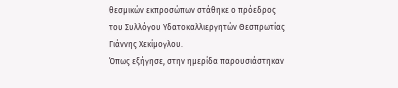θεσμικών εκπροσώπων στάθηκε ο πρόεδρος του Συλλόγου Υδατοκαλλιεργητών Θεσπρωτίας Γιάννης Χεκίμογλου.
Όπως εξήγησε, στην ημερίδα παρουσιάστηκαν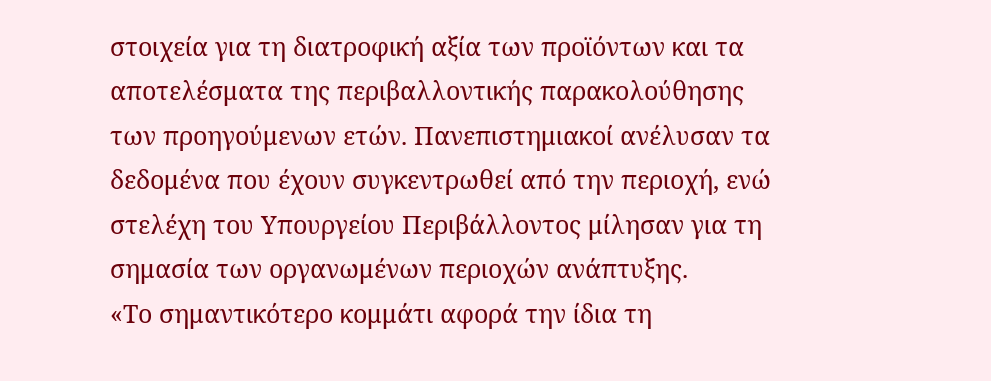στοιχεία για τη διατροφική αξία των προϊόντων και τα αποτελέσματα της περιβαλλοντικής παρακολούθησης των προηγούμενων ετών. Πανεπιστημιακοί ανέλυσαν τα δεδομένα που έχουν συγκεντρωθεί από την περιοχή, ενώ στελέχη του Υπουργείου Περιβάλλοντος μίλησαν για τη σημασία των οργανωμένων περιοχών ανάπτυξης.
«Το σημαντικότερο κομμάτι αφορά την ίδια τη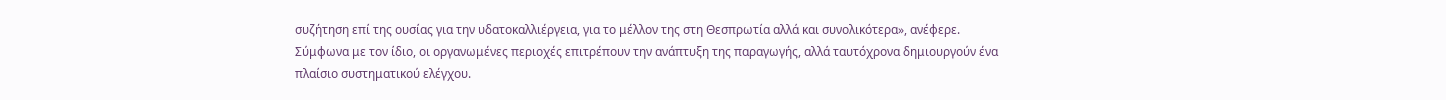συζήτηση επί της ουσίας για την υδατοκαλλιέργεια, για το μέλλον της στη Θεσπρωτία αλλά και συνολικότερα», ανέφερε.
Σύμφωνα με τον ίδιο, οι οργανωμένες περιοχές επιτρέπουν την ανάπτυξη της παραγωγής, αλλά ταυτόχρονα δημιουργούν ένα πλαίσιο συστηματικού ελέγχου.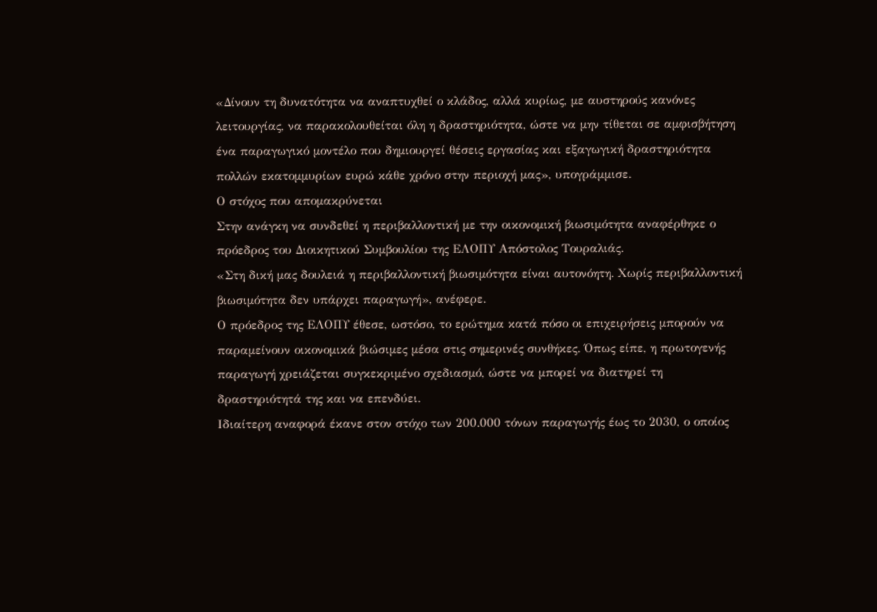«Δίνουν τη δυνατότητα να αναπτυχθεί ο κλάδος, αλλά κυρίως, με αυστηρούς κανόνες λειτουργίας, να παρακολουθείται όλη η δραστηριότητα, ώστε να μην τίθεται σε αμφισβήτηση ένα παραγωγικό μοντέλο που δημιουργεί θέσεις εργασίας και εξαγωγική δραστηριότητα πολλών εκατομμυρίων ευρώ κάθε χρόνο στην περιοχή μας», υπογράμμισε.
Ο στόχος που απομακρύνεται
Στην ανάγκη να συνδεθεί η περιβαλλοντική με την οικονομική βιωσιμότητα αναφέρθηκε ο πρόεδρος του Διοικητικού Συμβουλίου της ΕΛΟΠΥ Απόστολος Τουραλιάς.
«Στη δική μας δουλειά η περιβαλλοντική βιωσιμότητα είναι αυτονόητη. Χωρίς περιβαλλοντική βιωσιμότητα δεν υπάρχει παραγωγή», ανέφερε.
Ο πρόεδρος της ΕΛΟΠΥ έθεσε, ωστόσο, το ερώτημα κατά πόσο οι επιχειρήσεις μπορούν να παραμείνουν οικονομικά βιώσιμες μέσα στις σημερινές συνθήκες. Όπως είπε, η πρωτογενής παραγωγή χρειάζεται συγκεκριμένο σχεδιασμό, ώστε να μπορεί να διατηρεί τη δραστηριότητά της και να επενδύει.
Ιδιαίτερη αναφορά έκανε στον στόχο των 200.000 τόνων παραγωγής έως το 2030, ο οποίος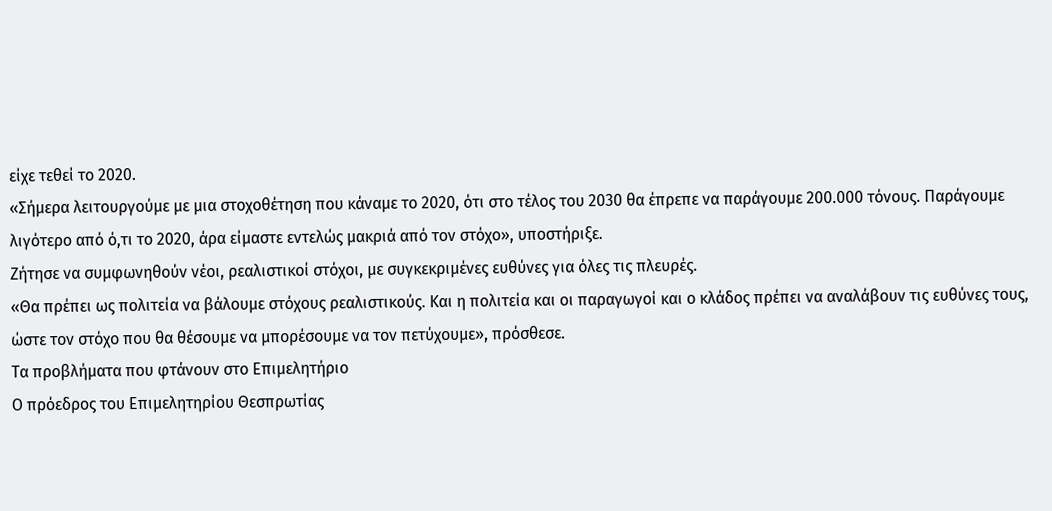είχε τεθεί το 2020.
«Σήμερα λειτουργούμε με μια στοχοθέτηση που κάναμε το 2020, ότι στο τέλος του 2030 θα έπρεπε να παράγουμε 200.000 τόνους. Παράγουμε λιγότερο από ό,τι το 2020, άρα είμαστε εντελώς μακριά από τον στόχο», υποστήριξε.
Ζήτησε να συμφωνηθούν νέοι, ρεαλιστικοί στόχοι, με συγκεκριμένες ευθύνες για όλες τις πλευρές.
«Θα πρέπει ως πολιτεία να βάλουμε στόχους ρεαλιστικούς. Και η πολιτεία και οι παραγωγοί και ο κλάδος πρέπει να αναλάβουν τις ευθύνες τους, ώστε τον στόχο που θα θέσουμε να μπορέσουμε να τον πετύχουμε», πρόσθεσε.
Τα προβλήματα που φτάνουν στο Επιμελητήριο
Ο πρόεδρος του Επιμελητηρίου Θεσπρωτίας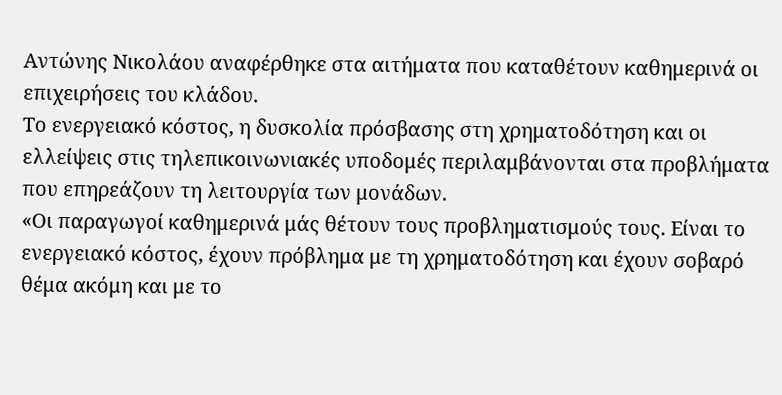Αντώνης Νικολάου αναφέρθηκε στα αιτήματα που καταθέτουν καθημερινά οι επιχειρήσεις του κλάδου.
Το ενεργειακό κόστος, η δυσκολία πρόσβασης στη χρηματοδότηση και οι ελλείψεις στις τηλεπικοινωνιακές υποδομές περιλαμβάνονται στα προβλήματα που επηρεάζουν τη λειτουργία των μονάδων.
«Οι παραγωγοί καθημερινά μάς θέτουν τους προβληματισμούς τους. Είναι το ενεργειακό κόστος, έχουν πρόβλημα με τη χρηματοδότηση και έχουν σοβαρό θέμα ακόμη και με το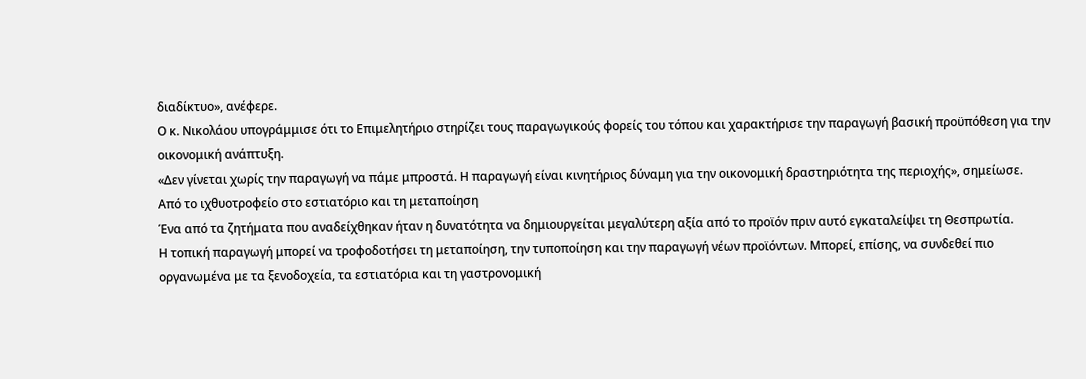διαδίκτυο», ανέφερε.
Ο κ. Νικολάου υπογράμμισε ότι το Επιμελητήριο στηρίζει τους παραγωγικούς φορείς του τόπου και χαρακτήρισε την παραγωγή βασική προϋπόθεση για την οικονομική ανάπτυξη.
«Δεν γίνεται χωρίς την παραγωγή να πάμε μπροστά. Η παραγωγή είναι κινητήριος δύναμη για την οικονομική δραστηριότητα της περιοχής», σημείωσε.
Από το ιχθυοτροφείο στο εστιατόριο και τη μεταποίηση
Ένα από τα ζητήματα που αναδείχθηκαν ήταν η δυνατότητα να δημιουργείται μεγαλύτερη αξία από το προϊόν πριν αυτό εγκαταλείψει τη Θεσπρωτία.
Η τοπική παραγωγή μπορεί να τροφοδοτήσει τη μεταποίηση, την τυποποίηση και την παραγωγή νέων προϊόντων. Μπορεί, επίσης, να συνδεθεί πιο οργανωμένα με τα ξενοδοχεία, τα εστιατόρια και τη γαστρονομική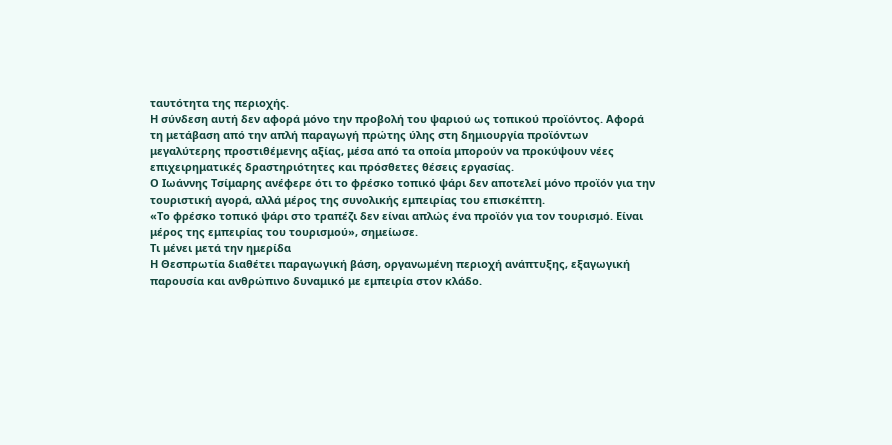ταυτότητα της περιοχής.
Η σύνδεση αυτή δεν αφορά μόνο την προβολή του ψαριού ως τοπικού προϊόντος. Αφορά τη μετάβαση από την απλή παραγωγή πρώτης ύλης στη δημιουργία προϊόντων μεγαλύτερης προστιθέμενης αξίας, μέσα από τα οποία μπορούν να προκύψουν νέες επιχειρηματικές δραστηριότητες και πρόσθετες θέσεις εργασίας.
Ο Ιωάννης Τσίμαρης ανέφερε ότι το φρέσκο τοπικό ψάρι δεν αποτελεί μόνο προϊόν για την τουριστική αγορά, αλλά μέρος της συνολικής εμπειρίας του επισκέπτη.
«Το φρέσκο τοπικό ψάρι στο τραπέζι δεν είναι απλώς ένα προϊόν για τον τουρισμό. Είναι μέρος της εμπειρίας του τουρισμού», σημείωσε.
Τι μένει μετά την ημερίδα
Η Θεσπρωτία διαθέτει παραγωγική βάση, οργανωμένη περιοχή ανάπτυξης, εξαγωγική παρουσία και ανθρώπινο δυναμικό με εμπειρία στον κλάδο.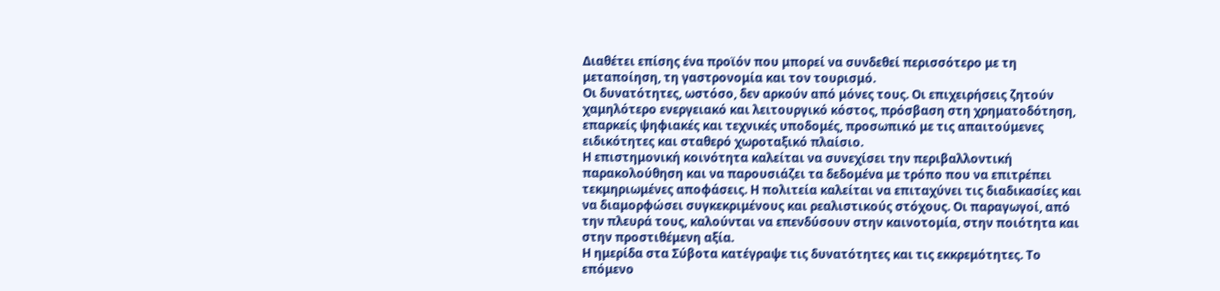Διαθέτει επίσης ένα προϊόν που μπορεί να συνδεθεί περισσότερο με τη μεταποίηση, τη γαστρονομία και τον τουρισμό.
Οι δυνατότητες, ωστόσο, δεν αρκούν από μόνες τους. Οι επιχειρήσεις ζητούν χαμηλότερο ενεργειακό και λειτουργικό κόστος, πρόσβαση στη χρηματοδότηση, επαρκείς ψηφιακές και τεχνικές υποδομές, προσωπικό με τις απαιτούμενες ειδικότητες και σταθερό χωροταξικό πλαίσιο.
Η επιστημονική κοινότητα καλείται να συνεχίσει την περιβαλλοντική παρακολούθηση και να παρουσιάζει τα δεδομένα με τρόπο που να επιτρέπει τεκμηριωμένες αποφάσεις. Η πολιτεία καλείται να επιταχύνει τις διαδικασίες και να διαμορφώσει συγκεκριμένους και ρεαλιστικούς στόχους. Οι παραγωγοί, από την πλευρά τους, καλούνται να επενδύσουν στην καινοτομία, στην ποιότητα και στην προστιθέμενη αξία.
Η ημερίδα στα Σύβοτα κατέγραψε τις δυνατότητες και τις εκκρεμότητες. Το επόμενο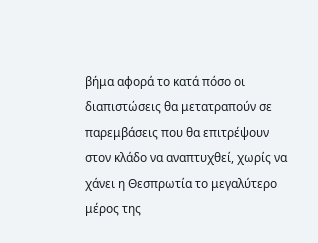βήμα αφορά το κατά πόσο οι διαπιστώσεις θα μετατραπούν σε παρεμβάσεις που θα επιτρέψουν στον κλάδο να αναπτυχθεί, χωρίς να χάνει η Θεσπρωτία το μεγαλύτερο μέρος της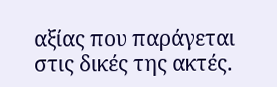αξίας που παράγεται στις δικές της ακτές.